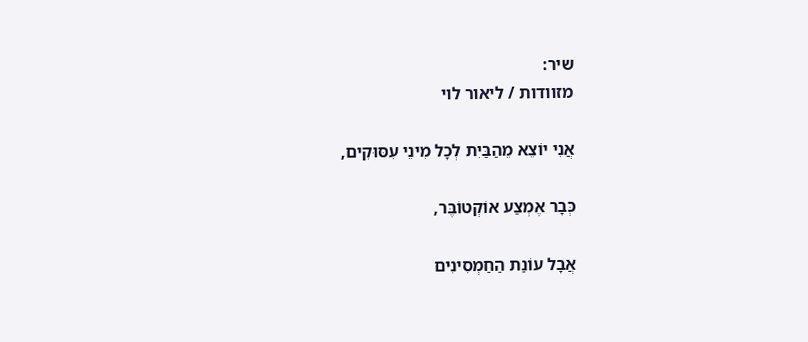שיר:
מזוודות / ליאור לוי

אֲנִי יוֹצֵא מֵהַבַּיִת לְכָל מִינֵי עִסּוּקִים,

כְּבָר אֶמְצַע אוֹקְטוֹבֶּר,

אֲבָל עוֹנַת הַחַמְסִינִים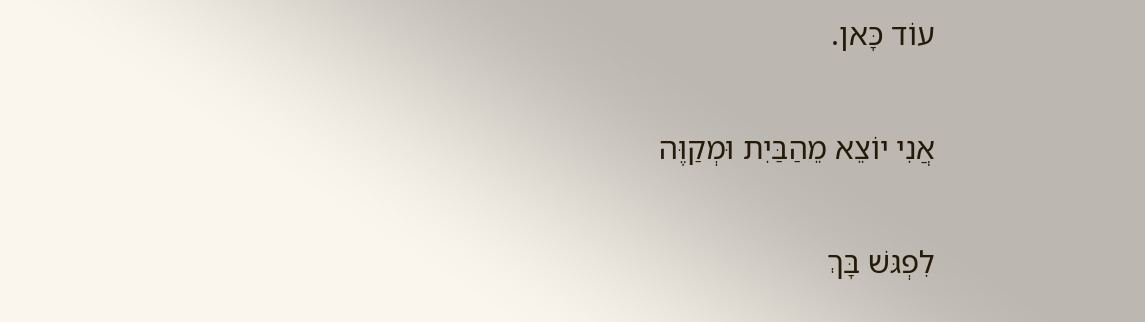עוֹד כָּאן.

אֲנִי יוֹצֵא מֵהַבַּיִת וּמְקַוֶּה

לִפְגּשׁ בָּךְ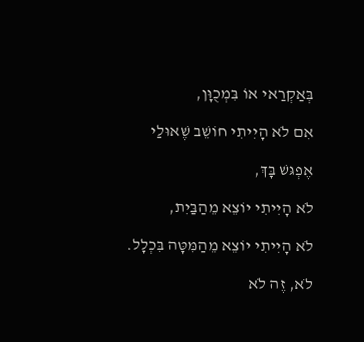בְּאַקְרַאי אוֹ בִּמְכֻוָּן,

אִם לֹא הָיִיתִי חוֹשֵׁב שֶׁאוּלַי

אֶפְגּשׁ בָּךְ,

לֹא הָיִיתִי יוֹצֵא מֵהַבַּיִת,

לֹא הָיִיתִי יוֹצֵא מֵהַמִּטָּה בִּכְלָל.

לֹא, זֶה לֹא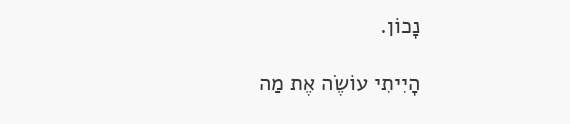נָכוֹן.

הָיִיתִי עוֹשֶׂה אֶת מַה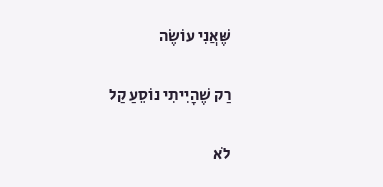שֶּׁאֲנִי עוֹשֶׂה

רַק שֶׁהָיִיתִי נוֹסֵעַ קַל

לֹא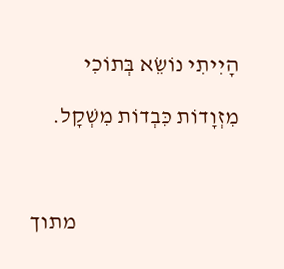הָיִיתִי נוֹשֵׂא בְּתוֹכִי

מִזְוָדוֹת כִּבְדוֹת מִשְׁקָל.



                                    מתוך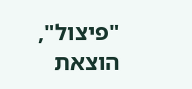"פיצול", הוצאת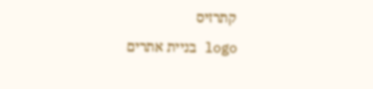קתרזיס

logo בניית אתרים